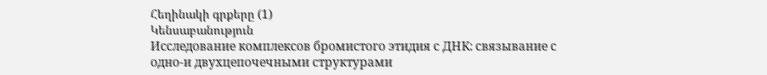Հեղինակի գրքերը (1)
Կենսաբանություն
Исследование комплексов бромистого этидия с ДНК: связывание с одно-и двухцепочечными структурами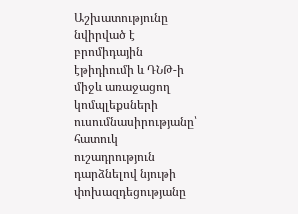Աշխատությունը նվիրված է բրոմիդային էթիդիումի և ԴՆԹ-ի միջև առաջացող կոմպլեքսների ուսումնասիրությանը՝ հատուկ ուշադրություն դարձնելով նյութի փոխազդեցությանը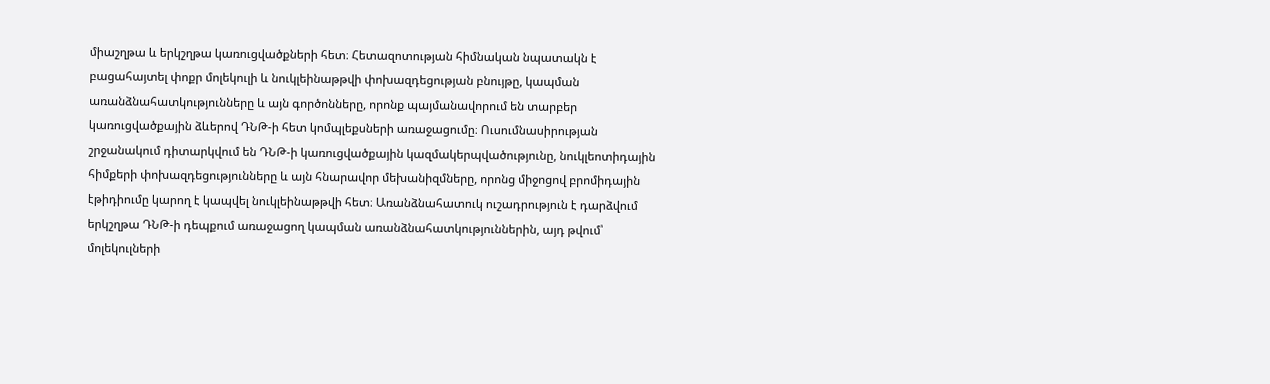միաշղթա և երկշղթա կառուցվածքների հետ։ Հետազոտության հիմնական նպատակն է բացահայտել փոքր մոլեկուլի և նուկլեինաթթվի փոխազդեցության բնույթը, կապման առանձնահատկությունները և այն գործոնները, որոնք պայմանավորում են տարբեր կառուցվածքային ձևերով ԴՆԹ-ի հետ կոմպլեքսների առաջացումը։ Ուսումնասիրության շրջանակում դիտարկվում են ԴՆԹ-ի կառուցվածքային կազմակերպվածությունը, նուկլեոտիդային հիմքերի փոխազդեցությունները և այն հնարավոր մեխանիզմները, որոնց միջոցով բրոմիդային էթիդիումը կարող է կապվել նուկլեինաթթվի հետ։ Առանձնահատուկ ուշադրություն է դարձվում երկշղթա ԴՆԹ-ի դեպքում առաջացող կապման առանձնահատկություններին, այդ թվում՝ մոլեկուլների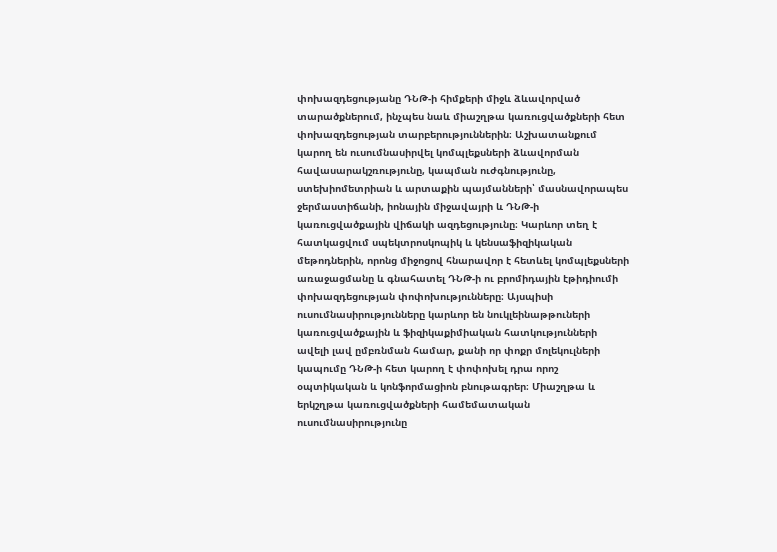փոխազդեցությանը ԴՆԹ-ի հիմքերի միջև ձևավորված տարածքներում, ինչպես նաև միաշղթա կառուցվածքների հետ փոխազդեցության տարբերություններին։ Աշխատանքում կարող են ուսումնասիրվել կոմպլեքսների ձևավորման հավասարակշռությունը, կապման ուժգնությունը, ստեխիոմետրիան և արտաքին պայմանների՝ մասնավորապես ջերմաստիճանի, իոնային միջավայրի և ԴՆԹ-ի կառուցվածքային վիճակի ազդեցությունը։ Կարևոր տեղ է հատկացվում սպեկտրոսկոպիկ և կենսաֆիզիկական մեթոդներին, որոնց միջոցով հնարավոր է հետևել կոմպլեքսների առաջացմանը և գնահատել ԴՆԹ-ի ու բրոմիդային էթիդիումի փոխազդեցության փոփոխությունները։ Այսպիսի ուսումնասիրությունները կարևոր են նուկլեինաթթուների կառուցվածքային և ֆիզիկաքիմիական հատկությունների ավելի լավ ըմբռնման համար, քանի որ փոքր մոլեկուլների կապումը ԴՆԹ-ի հետ կարող է փոփոխել դրա որոշ օպտիկական և կոնֆորմացիոն բնութագրեր։ Միաշղթա և երկշղթա կառուցվածքների համեմատական ուսումնասիրությունը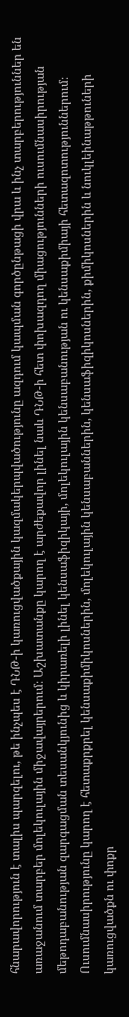հնարավորություն է տալիս պարզելու, թե ինչպես է ԴՆԹ-ի կառուցվածքային կազմակերպվածությունը ազդում կապման գործընթացի վրա և ինչ տարբերություններ են առաջանում տարբեր մոլեկուլային միջավայրերում։ Աշխատանքը կարող է արժեքավոր լինել նաև ԴՆԹ-ի հետ փոխազդող միացությունների ուսումնասիրության մեթոդաբանության զարգացման տեսանկյունից և կիրառելի լինել կենսաֆիզիկայի, մոլեկուլային կենսաբանության ու կենսաքիմիայի հետազոտություններում։ Ուսումնասիրությունը կարող է հետաքրքրել կենսաքիմիկոսներին, մոլեկուլային կենսաբաններին, կենսաֆիզիկոսներին, քիմիկոսներին և նուկլեինաթթուների կառուցվածքն ու փոքր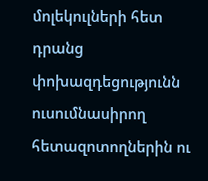մոլեկուլների հետ դրանց փոխազդեցությունն ուսումնասիրող հետազոտողներին ու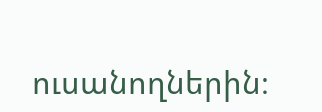ուսանողներին։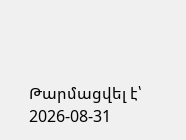Թարմացվել է՝ 2026-08-31